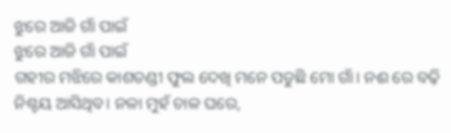ଝୁରେ ଆଜି ଗାଁ ପାଇଁ
ଝୁରେ ଆଜି ଗାଁ ପାଇଁ
ଗହୀର ମଝିରେ କାଶତଣ୍ଡୀ ଫୁଲ ଦେଖି ମନେ ପଡୁଛି ମୋ ଗାଁ। ନଈ ରେ ବଢ଼ି ନିଶ୍ଚୟ ଆସିଥିବ। ନଳା ମୁହଁ ଚାଳ ଘରେ,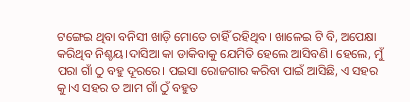ଟଙ୍ଗେଇ ଥିବା ବନିସୀ ଖାଡ଼ି ମୋତେ ଚାହିଁ ରହିଥିବ। ଖାଳେଇ ଟି ବି, ଅପେକ୍ଷା କରିଥିବ ନିଶ୍ଚୟ।ଦାସିଆ କା ଡାକିବାକୁ ଯେମିତି ହେଲେ ଆସିବଣି। ହେଲେ, ମୁଁ ପରା ଗାଁ ଠୁ ବହୁ ଦୂରରେ। ପଇସା ରୋଜଗାର କରିବା ପାଇଁ ଆସିଛି, ଏ ସହର କୁ।ଏ ସହର ତ ଆମ ଗାଁ ଠୁଁ ବହୁତ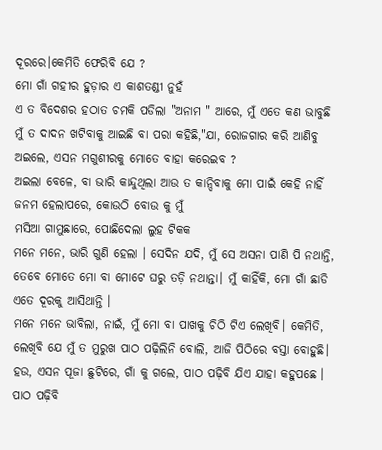ଦୂରରେ।କେମିତି ଫେରିବି ଯେ ?
ମୋ ଗାଁ ଗହୀର ହୁଡ଼ାର ଏ କାଶତଣ୍ଡୀ ନୁହଁ
ଏ ତ ବିଦେଶର ହଠାତ ଚମକି ପଡିଲା "ଅନାମ " ଆରେ, ମୁଁ ଏତେ କଣ ଭାବୁଛି ମୁଁ ତ ଦାଦନ ଖଟିବାକୁ ଆଇଛି ବା ପରା କହିଛି,"ଯା, ରୋଜଗାର କରି ଆଣିବୁ ଅଇଲେ, ଏସନ ମଗୁଶୀରକୁ ମୋତେ ବାହା କରେଇବ ?
ଅଇଲା ବେଳେ, ବା ଭାରି କାନ୍ଦୁଥିଲା ଆଉ ତ କାନ୍ଦିବାକୁ ମୋ ପାଇଁ କେହି ନାହିଁ ଜନମ ହେଲାପରେ, କୋଉଠି ବୋଉ କୁ ମୁଁ
ମସିଆ ଗାମୁଛାରେ, ପୋଛିଦେଲା ଲୁହ ଟିକକ
ମନେ ମନେ, ଭାରି ଗୁଣି ହେଲା । ସେଦିନ ଯଦି, ମୁଁ ସେ ଅସନା ପାଣି ପି ନଥାନ୍ତି, ତେବେ ମୋତେ ମୋ ବା ମୋଟେ ଘରୁ ତଡ଼ି ନଥାନ୍ତା। ମୁଁ କାହିଁକି, ମୋ ଗାଁ ଛାଡି ଏତେ ଦୂରକୁ ଆସିଥାନ୍ତି ।
ମନେ ମନେ ଭାବିଲା, ନାଇଁ, ମୁଁ ମୋ ବା ପାଖକୁ ଚିଠି ଟିଏ ଲେଖିବି। କେମିତି, ଲେଖିବି ଯେ ମୁଁ ତ ମୁରୁଖ ପାଠ ପଢ଼ିଲିନି ବୋଲି, ଆଜି ପିଠିରେ ବସ୍ତା ବୋହୁଛି। ହଉ, ଏସନ ପୂଜା ଛୁଟିରେ, ଗାଁ କୁ ଗଲେ, ପାଠ ପଢ଼ିବି ଯିଏ ଯାହା କହୁପଛେ ।
ପାଠ ପଢ଼ିବି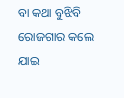ବା କଥା ବୁଝିବି ରୋଜଗାର କଲେ ଯାଇ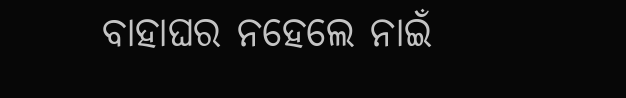ବାହାଘର ନହେଲେ ନାଇଁ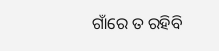ଗାଁରେ ତ ରହିବି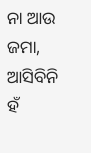ନା ଆଉ ଜମା, ଆସିବିନି ହଁ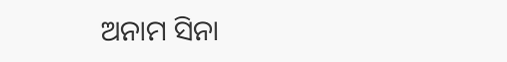ଅନାମ ସିନା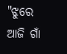"ଝୁରେ ଆଜି ଗାଁ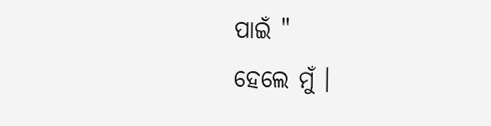ପାଇଁ "
ହେଲେ ମୁଁ ।